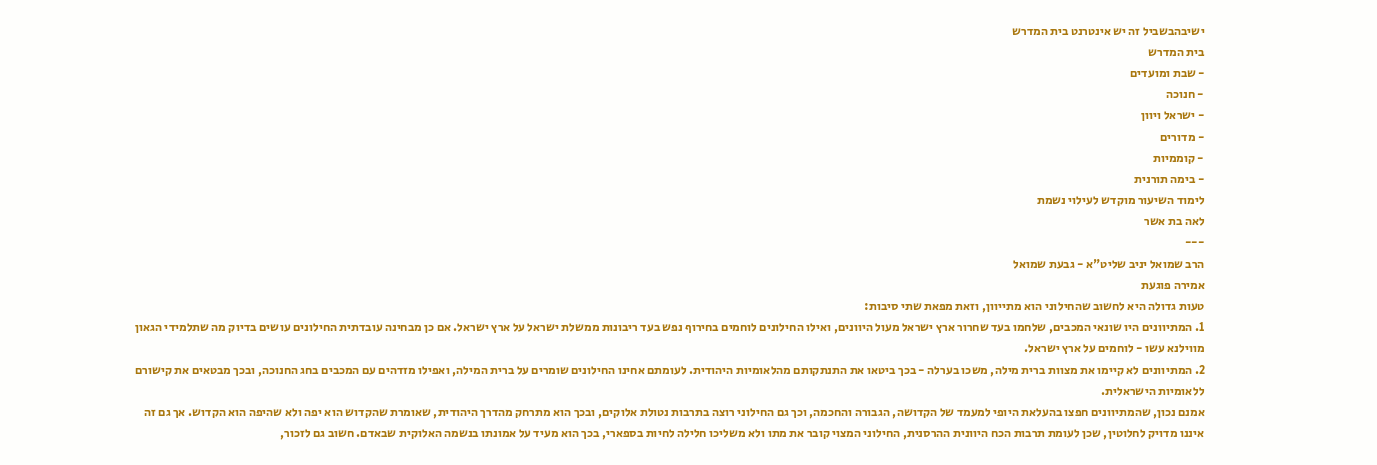ישיבהבשביל זה יש אינטרנט בית המדרש
בית המדרש
- שבת ומועדים
- חנוכה
- ישראל ויוון
- מדורים
- קוממיות
- בימה תורנית
לימוד השיעור מוקדש לעילוי נשמת
לאה בת אשר
---
הרב שמואל יניב שליט"א - גבעת שמואל
אמירה פוגעת
טעות גדולה היא לחשוב שהחילוני הוא מתייוון, וזאת מפאת שתי סיבות:
1. המתיוונים היו שונאי המכבים, שלחמו בעד שחרור ארץ ישראל מעול היוונים, ואילו החילונים לוחמים בחירוף נפש בעד ריבונות ממשלת ישראל על ארץ ישראל. אם כן מבחינה עובדתית החילונים עושים בדיוק מה שתלמידי הגאון מווילנא עשו - לוחמים על ארץ ישראל.
2. המתיוונים לא קיימו את מצוות ברית מילה, משכו בערלה - בכך ביטאו את התנתקותם מהלאומיות היהודית. לעומתם אחינו החילונים שומרים על ברית המילה, ואפילו מזדהים עם המכבים בחג החנוכה, ובכך מבטאים את קישורם ללאומיות הישראלית.
אמנם נכון, שהמתיוונים חפצו בהעלאת היופי למעמד של הקדושה, הגבורה והחכמה, וכך גם החילוני רוצה בתרבות נטולת אלוקים, ובכך הוא מתרחק מהדרך היהודית, שאומרת שהקדוש הוא יפה ולא שהיפה הוא הקדוש. אך גם זה איננו מדויק לחלוטין, שכן לעומת תרבות הכח היוונית ההרסנית, החילוני המצוי קובר את מתו ולא משליכו חלילה לחיות בספארי, בכך הוא מעיד על אמונתו בנשמה האלוקית שבאדם. חשוב גם לזכור,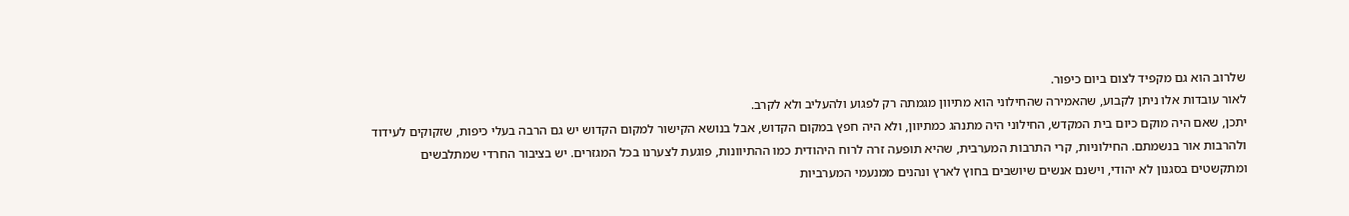שלרוב הוא גם מקפיד לצום ביום כיפור.
לאור עובדות אלו ניתן לקבוע, שהאמירה שהחילוני הוא מתיוון מגמתה רק לפגוע ולהעליב ולא לקרב.
יתכן, שאם היה מוקם כיום בית המקדש, החילוני היה מתנהג כמתיוון, ולא היה חפץ במקום הקדוש, אבל בנושא הקישור למקום הקדוש יש גם הרבה בעלי כיפות, שזקוקים לעידוד ולהרבות אור בנשמתם. החילוניות, קרי התרבות המערבית, שהיא תופעה זרה לרוח היהודית כמו ההתיוונות, פוגעת לצערנו בכל המגזרים. יש בציבור החרדי שמתלבשים ומתקשטים בסגנון לא יהודי, וישנם אנשים שיושבים בחוץ לארץ ונהנים ממנעמי המערביות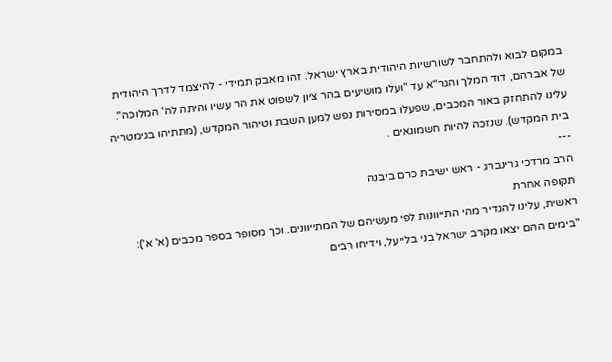במקום לבוא ולהתחבר לשורשיות היהודית בארץ ישראל. זהו מאבק תמידי - להיצמד לדרך היהודית של אברהם, דוד המלך והגר"א עד "ועלו מושיעים בהר ציון לשפוט את הר עשיו והיתה לה' המלוכה".
עלינו להתחזק באור המכבים, שפעלו במסירות נפש למען השבת וטיהור המקדש, (מתתיהו בגימטריה בית המקדש). שנזכה להיות חשמונאים .
---
הרב מרדכי גרינברג - ראש ישיבת כרם ביבנה
תקופה אחרת
ראשית, עלינו להגדיר מהי התייוונות לפי מעשיהם של המתייוונים. וכך מסופר בספר מכבים (א' א'): "בימים ההם יצאו מקרב ישראל בני בלייעל, וידיחו רבים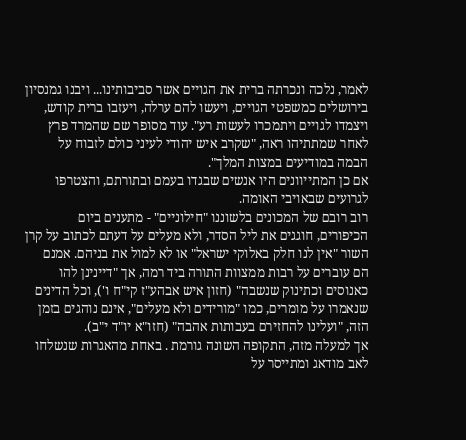לאמר, נלכה ונכרתה ברית את הגויים אשר סביבותינו... ויבנו גמנסיון בירושלים כמשפטי הגויים, ויעשו להם ערלה, ויעזבו ברית קודש, ויצמדו לגויים ויתמכרו לעשות רע". עוד מסופר שם שהמרד פרץ לאחר שמתתיהו ראה, "שקרב איש יהודי לעיני כולם לזבוח על הבמה במודיעים במצות המלך".
אם כן המתייוונים היו אנשים שבגדו בעמם ובתורתם, והצטרפו לגרועים שבאויבי האומה.
רוב רובם של המכונים בלשוננו "חילוניים" - מתענים ביום הכיפורים, חוגגים את ליל הסדר, ולא מעלים על דעתם לכתוב על קרן השור "אין לנו חלק באלוקי ישראל" או לא למול את בניהם. אמנם הם עוברים על רבות ממצוות התורה ביד רמה, אך "דיינינן להו כאנוסים וכתינוק שנשבה" (חזון איש אבהע"ז קי"ח ו'), וכל הדינים שנאמרו על מומרים, כמו "מורידים ולא מעלים", אינם נוהגים בזמן הזה, "ועלינו להחזירם בעבותות אהבה" (חזו"א יו"ד י"ב).
אך למעלה מזה, התקופה השונה גורמת . באחת מהאגרות שנשלחו לאב מודאג ומתייסר על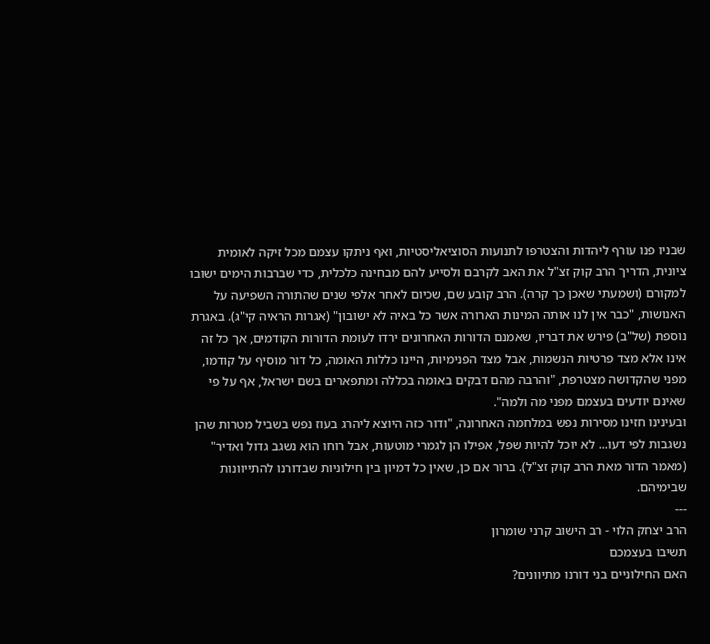שבניו פנו עורף ליהדות והצטרפו לתנועות הסוציאליסטיות, ואף ניתקו עצמם מכל זיקה לאומית ציונית, הדריך הרב קוק זצ"ל את האב לקרבם ולסייע להם מבחינה כלכלית, כדי שברבות הימים ישובו למקורם (ושמעתי שאכן כך קרה). הרב קובע שם, שכיום לאחר אלפי שנים שהתורה השפיעה על האנושות, "כבר אין לנו אותה המינות הארורה אשר כל באיה לא ישובון" (אגרות הראיה קי"ג). באגרת נוספת (של"ב) פירש את דבריו, שאמנם הדורות האחרונים ירדו לעומת הדורות הקודמים, אך כל זה אינו אלא מצד פרטיות הנשמות, אבל מצד הפנימיות, היינו כללות האומה, כל דור מוסיף על קודמו, מפני שהקדושה מצטרפת, "והרבה מהם דבקים באומה בכללה ומתפארים בשם ישראל, אף על פי שאינם יודעים בעצמם מפני מה ולמה".
ובעינינו חזינו מסירות נפש במלחמה האחרונה, "ודור כזה היוצא ליהרג בעוז נפש בשביל מטרות שהן נשגבות לפי דעו... לא יוכל להיות שפל, אפילו הן לגמרי מוטעות, אבל רוחו הוא נשגב גדול ואדיר" (מאמר הדור מאת הרב קוק זצ"ל). ברור אם כן, שאין כל דמיון בין חילוניות שבדורנו להתייוונות שבימיהם.
---
הרב יצחק הלוי - רב הישוב קרני שומרון
תשיבו בעצמכם
האם החילוניים בני דורנו מתיוונים?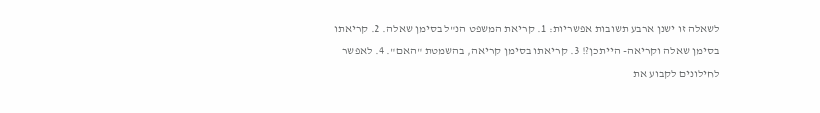לשאלה זו ישנן ארבע תשובות אפשריות: 1. קריאת המשפט הנ"ל בסימן שאלה. 2. קריאתו בסימן שאלה וקריאה- הייתכן?! 3. קריאתו בסימן קריאה, בהשמטת "האם". 4. לאפשר לחילונים לקבוע את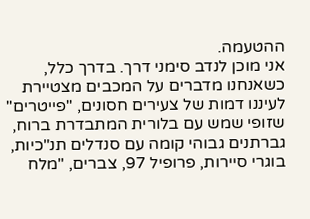ההטעמה.
אני מוכן לנדב סימני דרך. בדרך כלל, כשאנחנו מדברים על המכבים מצטיירת לעיננו דמות של צעירים חסונים, "פייטרים" שזופי שמש עם בלורית המתבדרת ברוח, גברתנים גבוהי קומה עם סנדלים תנ"כיות, בוגרי סיירות, פרופיל 97, צברים, "מלח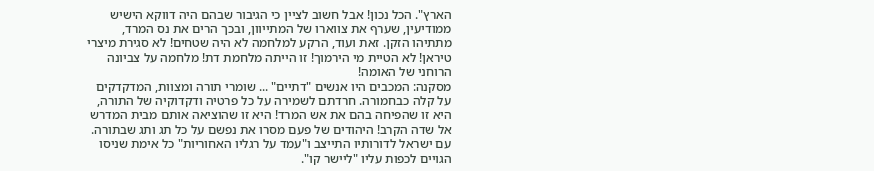הארץ". הכל נכון! אבל חשוב לציין כי הגיבור שבהם היה דווקא הישיש ממודיעין, שערף את צווארו של המתייוון, ובכך הרים את נס המרד, מתתיהו הזקן. זאת ועוד, הרקע למלחמה לא היה שטחים! לא סגירת מיצרי טיראן! לא הטיית מי הירמוך! זו הייתה מלחמת דת! מלחמה על צביונה הרוחני של האומה!
מסקנה: המכבים היו אנשים "דתיים" ... שומרי תורה ומצוות, המדקדקים על קלה כבחמורה. חרדתם לשמירה על כל פרטיה ודקדוקיה של התורה, היא זו שהפיחה בהם את אש המרד! היא זו שהוציאה אותם מבית המדרש אל שדה הקרב! היהודים של פעם מסרו את נפשם על כל תג ותג שבתורה. עם ישראל לדורותיו התייצב ו"עמד על רגליו האחוריות" כל אימת שניסו הגויים לכפות עליו "ליישר קו".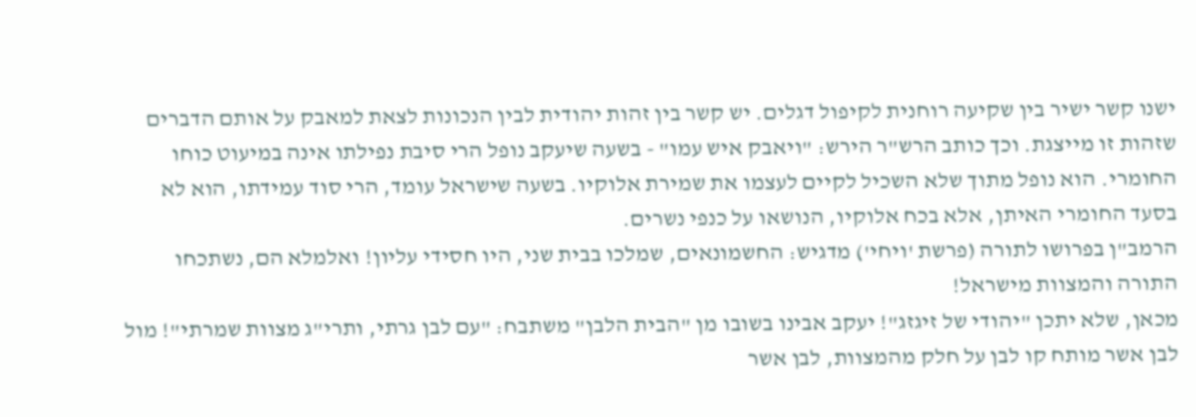ישנו קשר ישיר בין שקיעה רוחנית לקיפול דגלים. יש קשר בין זהות יהודית לבין הנכונות לצאת למאבק על אותם הדברים שזהות זו מייצגת. וכך כותב הרש"ר הירש: "ויאבק איש עמו" - בשעה שיעקב נופל הרי סיבת נפילתו אינה במיעוט כוחו החומרי. הוא נופל מתוך שלא השכיל לקיים לעצמו את שמירת אלוקיו. בשעה שישראל עומד, הרי סוד עמידתו, הוא לא בסעד החומרי האיתן, אלא בכח אלוקיו, הנושאו על כנפי נשרים.
הרמב"ן בפרושו לתורה (פרשת 'ויחי') מדגיש: החשמונאים, שמלכו בבית שני, היו חסידי עליון! ואלמלא הם, נשתכחו התורה והמצוות מישראל!
מכאן, שלא יתכן "יהודי של זיגזג"! יעקב אבינו בשובו מן "הבית הלבן" משתבח: "עם לבן גרתי, ותרי"ג מצוות שמרתי"! מול לבן אשר מותח קו לבן על חלק מהמצוות, לבן אשר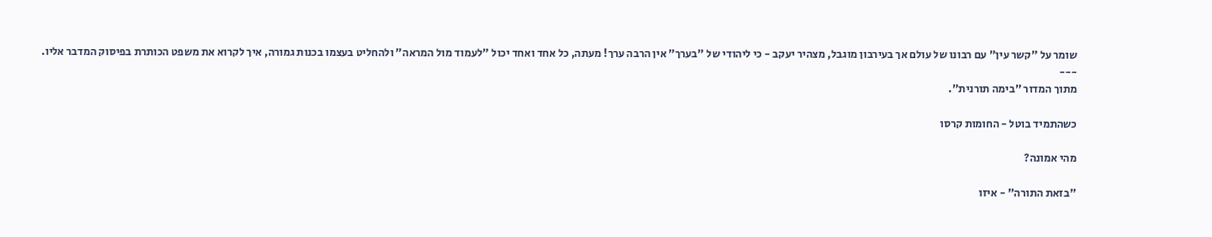שומר על "קשר עין" עם רבונו של עולם אך בעירבון מוגבל, מצהיר יעקב - כי ליהודי של "בערך" אין הרבה ערך! מעתה, כל אחד ואחד יכול "לעמוד מול המראה" ולהחליט בעצמו בכנות גמורה, איך לקרוא את משפט הכותרת בפיסוק המדבר אליו.
---
מתוך המדור "בימה תורנית".

כשהתמיד בוטל - החומות קרסו

מהי אמונה?

"בזאת התורה" - איזו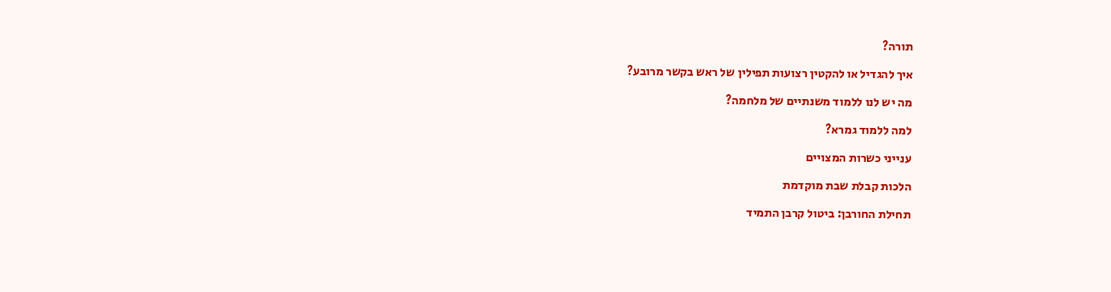תורה?

איך להגדיל או להקטין רצועות תפילין של ראש בקשר מרובע?

מה יש לנו ללמוד משנתיים של מלחמה?

למה ללמוד גמרא?

ענייני כשרות המצויים

הלכות קבלת שבת מוקדמת

תחילת החורבן: ביטול קרבן התמיד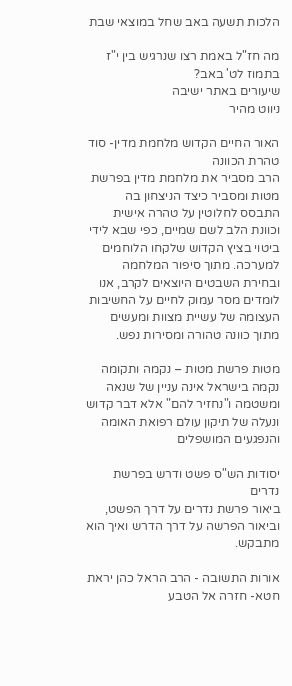הלכות תשעה באב שחל במוצאי שבת

מה חז"ל באמת רצו שנרגיש בין י"ז בתמוז לט' באב?
שיעורים באתר ישיבה
ניווט מהיר

האור החיים הקדוש מלחמת מדין- סוד טהרת הכוונה
הרב מסביר את מלחמת מדין בפרשת מטות ומסביר כיצד הניצחון בה התבסס לחלוטין על טהרה אישית וכוונת הלב לשם שמיים, כפי שבא לידי ביטוי בציץ הקדוש שלקחו הלוחמים למערכה. מתוך סיפור המלחמה ובחירת השבטים היוצאים לקרב, אנו לומדים מסר עמוק לחיים על החשיבות העצומה של עשיית מצוות ומעשים מתוך כוונה טהורה ומסירות נפש.

מטות פרשת מטות – נקמה ותקומה
נקמה בישראל אינה עניין של שנאה ומשטמה ו"נחזיר להם" אלא דבר קדוש ונעלה של תיקון עולם רפואת האומה והנפגעים המושפלים

יסודות הש"ס פשט ודרש בפרשת נדרים
ביאור פרשת נדרים על דרך הפשט, וביאור הפרשה על דרך הדרש ואיך הוא מתבקש.

אורות התשובה - הרב הראל כהן יראת חטא- חזרה אל הטבע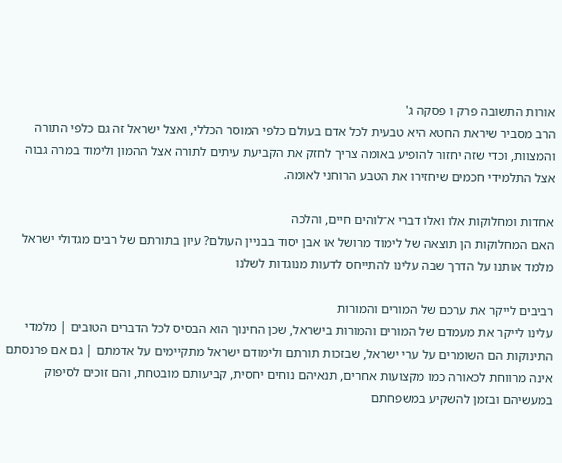אורות התשובה פרק ו פסקה ג'
הרב מסביר שיראת החטא היא טבעית לכל אדם בעולם כלפי המוסר הכללי, ואצל ישראל זה גם כלפי התורה והמצוות, וכדי שזה יחזור להופיע באומה צריך לחזק את הקביעת עיתים לתורה אצל ההמון ולימוד במרה גבוה אצל התלמידי חכמים שיחזירו את הטבע הרוחני לאומה.

אחדות ומחלוקות אלו ואלו דברי א־לוהים חיים, והלכה
האם המחלוקות הן תוצאה של לימוד מרושל או אבן יסוד בבניין העולם? עיון בתורתם של רבים מגדולי ישראל מלמד אותנו על הדרך שבה עלינו להתייחס לדעות מנוגדות לשלנו

רביבים לייקר את ערכם של המורים והמורות
עלינו לייקר את מעמדם של המורים והמורות בישראל, שכן החינוך הוא הבסיס לכל הדברים הטובים | מלמדי התינוקות הם השומרים על ערי ישראל, שבזכות תורתם ולימודם ישראל מתקיימים על אדמתם | גם אם פרנסתם אינה מרווחת לכאורה כמו מקצועות אחרים, תנאיהם נוחים יחסית, קביעותם מובטחת, והם זוכים לסיפוק במעשיהם ובזמן להשקיע במשפחתם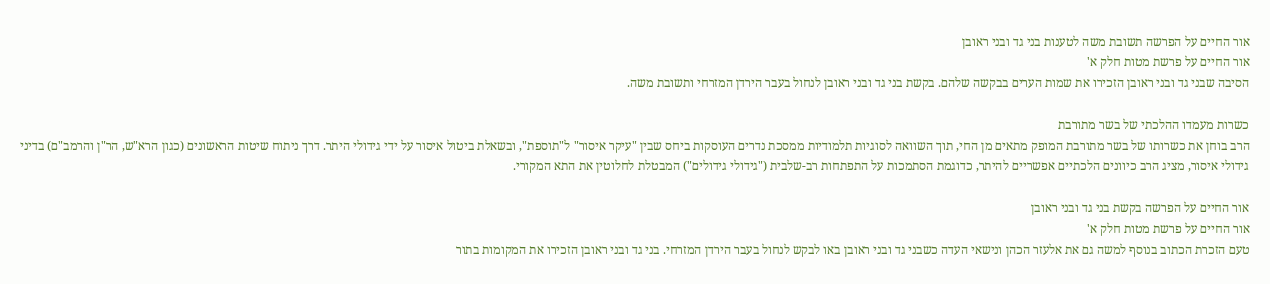אור החיים על הפרשה תשובת משה לטענות בני גד ובני ראובן
אור החיים על פרשת מטות חלק א'
הסיבה שבני גד ובני ראובן הזכירו את שמות הערים בבקשה שלהם. בקשת בני גד ובני ראובן לנחול בעבר הירדן המזרחי ותשובת משה.

כשרות מעמדו ההלכתי של בשר מתורבת
הרב בוחן את כשרותו של בשר מתורבת המופק מתאים מן החי, תוך השוואה לסוגיות תלמודיות ממסכת נדרים העוסקות ביחס שבין "עיקר איסור" ל"תוספת", ובשאלת ביטול איסור על ידי גידולי היתר. דרך ניתוח שיטות הראשונים (כגון הרא"ש, הר"ן והרמב"ם) בדיני גידולי איסור, מציג הרב כיוונים הלכתיים אפשריים להיתר, כדוגמת הסתמכות על התפתחות רב-שלבית ("גידולי גידולים") המבטלת לחלוטין את התא המקורי.

אור החיים על הפרשה בקשת בני גד ובני ראובן
אור החיים על פרשת מטות חלק א'
טעם הזכרת הכתוב בנוסף למשה גם את אלעזר הכהן ונישאי העדה כשבני גד ובני ראובן באו לבקש לנחול בעבר הירדן המזרחי. בני גד ובני ראובן הזכירו את המקומות בתור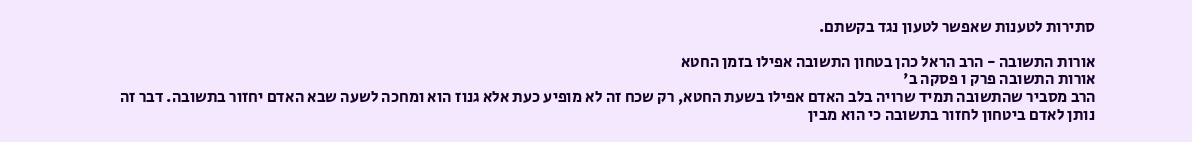סתירות לטענות שאפשר לטעון נגד בקשתם.

אורות התשובה - הרב הראל כהן בטחון התשובה אפילו בזמן החטא
אורות התשובה פרק ו פסקה ב'
הרב מסביר שהתשובה תמיד שרויה בלב האדם אפילו בשעת החטא, רק שכח זה לא מופיע כעת אלא גנוז הוא ומחכה לשעה שבא האדם יחזור בתשובה. דבר זה נותן לאדם ביטחון לחזור בתשובה כי הוא מבין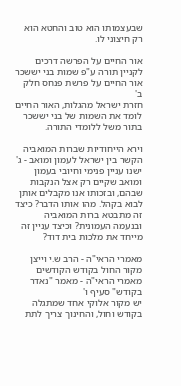שבעצמותו הוא טוב והחטא הוא רק חיצוני לו.

אור החיים על הפרשה דרכים לקניין תורה ע"פ שמות בני יששכר
אור החיים על פרשת פנחס חלק ב'
חזרת ישראל מהגלות, האור החיים לומד את השמות של בני יששכר בתור משל ללומדי התורה.

וירא הייחודיות שברות המואביה
הקשר בין ישראל לעמון ומואב - ג'
ישנו עניין פנימי וחיובי בעמון ומואב שקיים רק אצל הנקבות שבהם, ובזכותו אנו מקבלים אותן לבוא בקהל. מהו אותו הדבר? כיצד זה מתבטא ברות המואביה ובנעמה העמונית? וכיצד עניין זה מייחד את מלכות בית דוד?

מאמרי הראי"ה - הרב ש.י וייצן מקור החול בקודש הקודשים
מאמרי הראי"ה - מאמר "נאדר בקודש" סעיף ו'
יש מקור אלוקי אחד שמתגלה בקודש וחול, והחינוך צריך לתת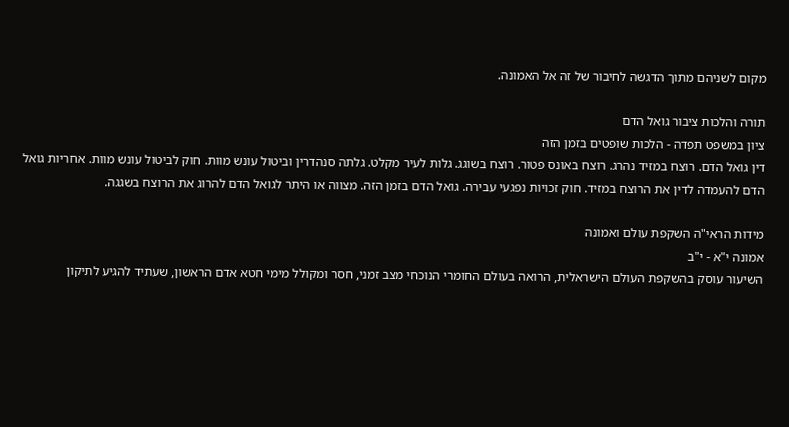מקום לשניהם מתוך הדגשה לחיבור של זה אל האמונה.

תורה והלכות ציבור גואל הדם
ציון במשפט תפדה - הלכות שופטים בזמן הזה
דין גואל הדם. רוצח במזיד נהרג. רוצח באונס פטור. רוצח בשוגג. גלות לעיר מקלט. גלתה סנהדרין וביטול עונש מוות. חוק לביטול עונש מוות. אחריות גואל הדם להעמדה לדין את הרוצח במזיד. חוק זכויות נפגעי עבירה. גואל הדם בזמן הזה. מצווה או היתר לגואל הדם להרוג את הרוצח בשגגה.

מידות הראי"ה השקפת עולם ואמונה
אמונה י"א - י"ב
השיעור עוסק בהשקפת העולם הישראלית, הרואה בעולם החומרי הנוכחי מצב זמני, חסר ומקולל מימי חטא אדם הראשון, שעתיד להגיע לתיקון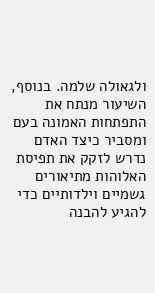ולגאולה שלמה. בנוסף, השיעור מנתח את התפתחות האמונה בעם ומסביר כיצד האדם נדרש לזקק את תפיסת האלוהות מתיאורים גשמיים וילדותיים כדי להגיע להבנה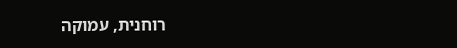רוחנית, עמוקה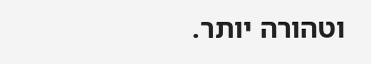וטהורה יותר.